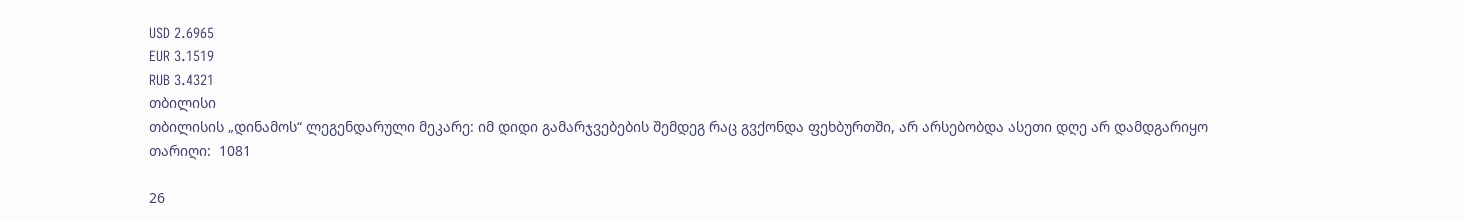USD 2.6965
EUR 3.1519
RUB 3.4321
თბილისი
თბილისის „დინამოს“ ლეგენდარული მეკარე: იმ დიდი გამარჯვებების შემდეგ რაც გვქონდა ფეხბურთში, არ არსებობდა ასეთი დღე არ დამდგარიყო
თარიღი:  1081

26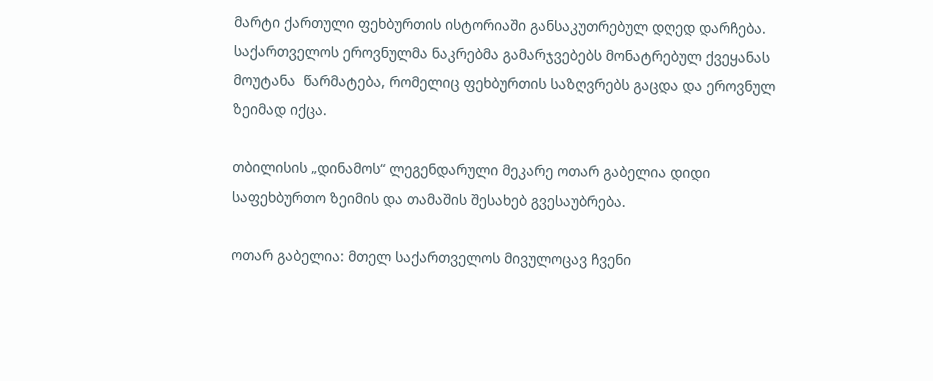მარტი ქართული ფეხბურთის ისტორიაში განსაკუთრებულ დღედ დარჩება. საქართველოს ეროვნულმა ნაკრებმა გამარჯვებებს მონატრებულ ქვეყანას მოუტანა  წარმატება, რომელიც ფეხბურთის საზღვრებს გაცდა და ეროვნულ ზეიმად იქცა.

თბილისის „დინამოს“ ლეგენდარული მეკარე ოთარ გაბელია დიდი საფეხბურთო ზეიმის და თამაშის შესახებ გვესაუბრება.

ოთარ გაბელია: მთელ საქართველოს მივულოცავ ჩვენი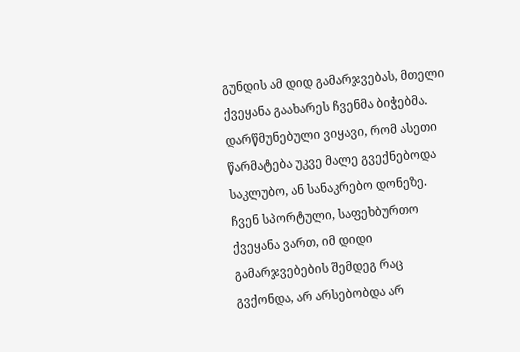გუნდის ამ დიდ გამარჯვებას, მთელი ქვეყანა გაახარეს ჩვენმა ბიჭებმა. დარწმუნებული ვიყავი, რომ ასეთი წარმატება უკვე მალე გვექნებოდა  საკლუბო, ან სანაკრებო დონეზე. ჩვენ სპორტული, საფეხბურთო ქვეყანა ვართ, იმ დიდი გამარჯვებების შემდეგ რაც გვქონდა, არ არსებობდა არ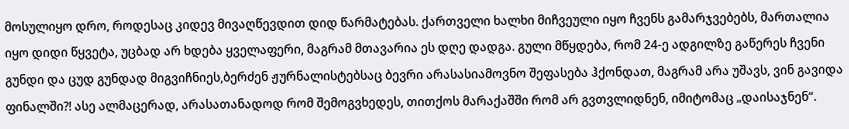მოსულიყო დრო, როდესაც კიდევ მივაღწევდით დიდ წარმატებას. ქართველი ხალხი მიჩვეული იყო ჩვენს გამარჯვებებს, მართალია იყო დიდი წყვეტა, უცბად არ ხდება ყველაფერი, მაგრამ მთავარია ეს დღე დადგა. გული მწყდება, რომ 24-ე ადგილზე გაწერეს ჩვენი გუნდი და ცუდ გუნდად მიგვიჩნიეს,ბერძენ ჟურნალისტებსაც ბევრი არასასიამოვნო შეფასება ჰქონდათ, მაგრამ არა უშავს, ვინ გავიდა ფინალში?! ასე ალმაცერად, არასათანადოდ რომ შემოგვხედეს, თითქოს მარაქაშში რომ არ გვთვლიდნენ, იმიტომაც „დაისაჯნენ“.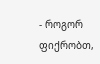- როგორ ფიქრობთ,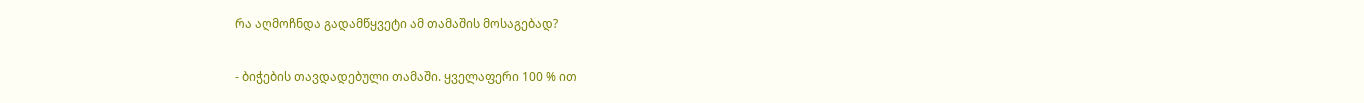რა აღმოჩნდა გადამწყვეტი ამ თამაშის მოსაგებად?

- ბიჭების თავდადებული თამაში. ყველაფერი 100 % ით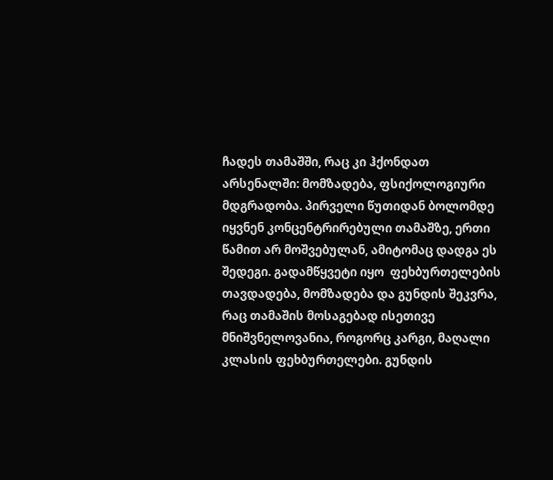ჩადეს თამაშში, რაც კი ჰქონდათ არსენალში: მომზადება, ფსიქოლოგიური მდგრადობა. პირველი წუთიდან ბოლომდე იყვნენ კონცენტრირებული თამაშზე, ერთი წამით არ მოშვებულან, ამიტომაც დადგა ეს შედეგი. გადამწყვეტი იყო  ფეხბურთელების თავდადება, მომზადება და გუნდის შეკვრა, რაც თამაშის მოსაგებად ისეთივე მნიშვნელოვანია, როგორც კარგი, მაღალი კლასის ფეხბურთელები. გუნდის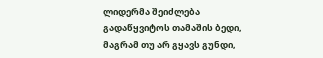ლიდერმა შეიძლება გადაწყვიტოს თამაშის ბედი, მაგრამ თუ არ გყავს გუნდი,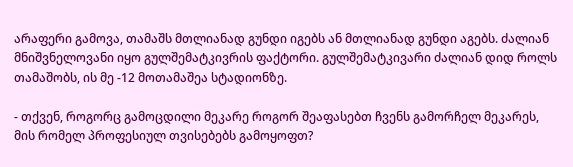არაფერი გამოვა, თამაშს მთლიანად გუნდი იგებს ან მთლიანად გუნდი აგებს. ძალიან მნიშვნელოვანი იყო გულშემატკივრის ფაქტორი. გულშემატკივარი ძალიან დიდ როლს თამაშობს, ის მე -12 მოთამაშეა სტადიონზე.

- თქვენ, როგორც გამოცდილი მეკარე როგორ შეაფასებთ ჩვენს გამორჩელ მეკარეს, მის რომელ პროფესიულ თვისებებს გამოყოფთ?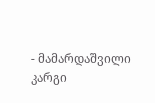- მამარდაშვილი კარგი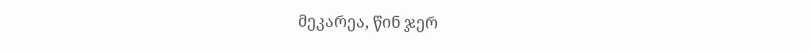მეკარეა, წინ ჯერ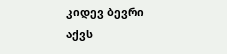კიდევ ბევრი აქვს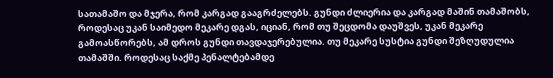სათამაშო და მჯერა, რომ კარგად გააგრძელებს. გუნდი ძლიერია და კარგად მაშინ თამაშობს, როდესაც უკან საიმედო მეკარე დგას, იციან, რომ თუ შეცდომა დაუშვეს, უკან მეკარე გამოასწორებს, ამ დროს გუნდი თავდაჯერებულია. თუ მეკარე სუსტია გუნდი შეზღუდულია თამაშში. როდესაც საქმე პენალტებამდე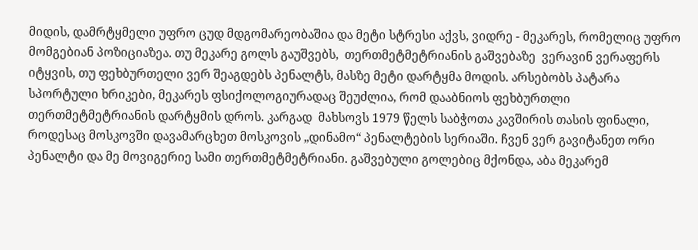მიდის, დამრტყმელი უფრო ცუდ მდგომარეობაშია და მეტი სტრესი აქვს, ვიდრე - მეკარეს, რომელიც უფრო მომგებიან პოზიციაზეა. თუ მეკარე გოლს გაუშვებს,  თერთმეტმეტრიანის გაშვებაზე  ვერავინ ვერაფერს იტყვის, თუ ფეხბურთელი ვერ შეაგდებს პენალტს, მასზე მეტი დარტყმა მოდის. არსებობს პატარა სპორტული ხრიკები, მეკარეს ფსიქოლოგიურადაც შეუძლია, რომ დააბნიოს ფეხბურთლი თერთმეტმეტრიანის დარტყმის დროს. კარგად  მახსოვს 1979 წელს საბჭოთა კავშირის თასის ფინალი, როდესაც მოსკოვში დავამარცხეთ მოსკოვის „დინამო“ პენალტების სერიაში. ჩვენ ვერ გავიტანეთ ორი პენალტი და მე მოვიგერიე სამი თერთმეტმეტრიანი. გაშვებული გოლებიც მქონდა, აბა მეკარემ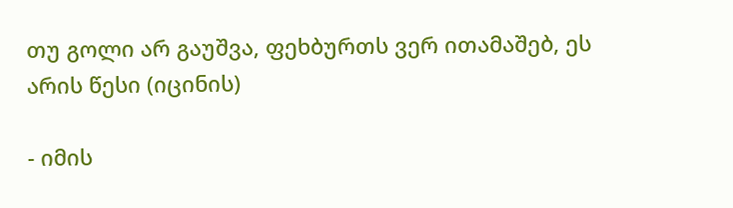თუ გოლი არ გაუშვა, ფეხბურთს ვერ ითამაშებ, ეს არის წესი (იცინის)

- იმის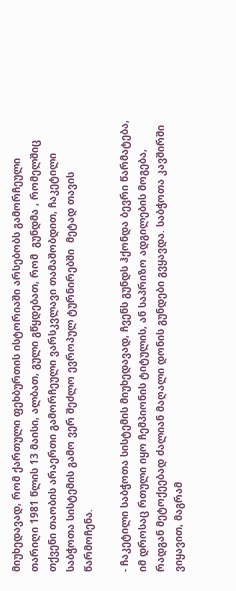მიუხედავად, რომ ქართული ფეხბურთის ისტორიაში არსებობს გამორჩეული თარიღი 1981 წლის 13 მაისი, ალბათ, გული გწყდებათ, რომ  გუნდმა , რომელშიც  თქვენი თაობის არაერთი გამორჩეული ვარსკვლავი თამაშობდით, ჩაკეტილი საბჭოთა სისტემის გამო ვერ შეძლო ევროპულ ტურნირებში  მეტად თავის წარმოჩენა.

- ჩაკეტილი საბჭოთა სისტემის მიუხედავად, ჩვენს გუნდს ჰქონდა ბევრი წარმატება, იმ დროსაც რთული იყო ჩემპიონის ტიტულის, ან საპრიზო ადგილების მოგება, რადგან მეტოქეებად ძალიან მაღალი დონის გუნდები გვყავდა. საბჭოთა კავშირში ვიყავით, მაგრამ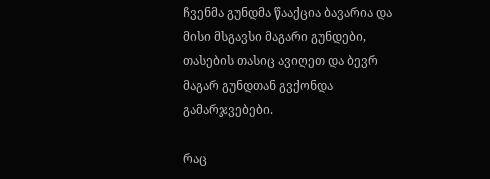ჩვენმა გუნდმა წააქცია ბავარია და მისი მსგავსი მაგარი გუნდები, თასების თასიც ავიღეთ და ბევრ მაგარ გუნდთან გვქონდა გამარჯვებები.

რაც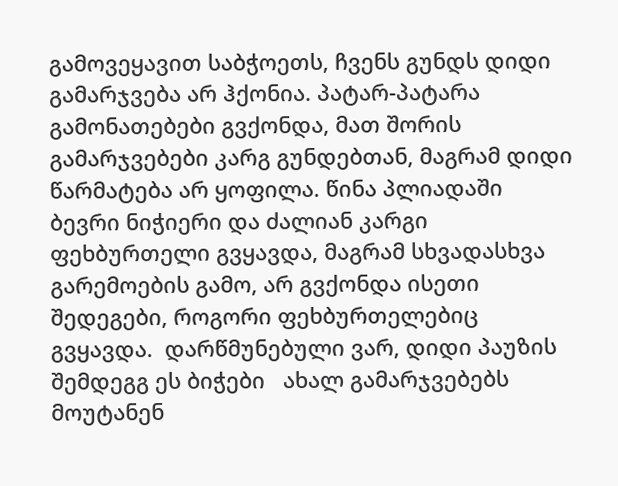გამოვეყავით საბჭოეთს, ჩვენს გუნდს დიდი გამარჯვება არ ჰქონია. პატარ-პატარა გამონათებები გვქონდა, მათ შორის გამარჯვებები კარგ გუნდებთან, მაგრამ დიდი წარმატება არ ყოფილა. წინა პლიადაში ბევრი ნიჭიერი და ძალიან კარგი ფეხბურთელი გვყავდა, მაგრამ სხვადასხვა გარემოების გამო, არ გვქონდა ისეთი შედეგები, როგორი ფეხბურთელებიც გვყავდა.  დარწმუნებული ვარ, დიდი პაუზის შემდეგგ ეს ბიჭები   ახალ გამარჯვებებს მოუტანენ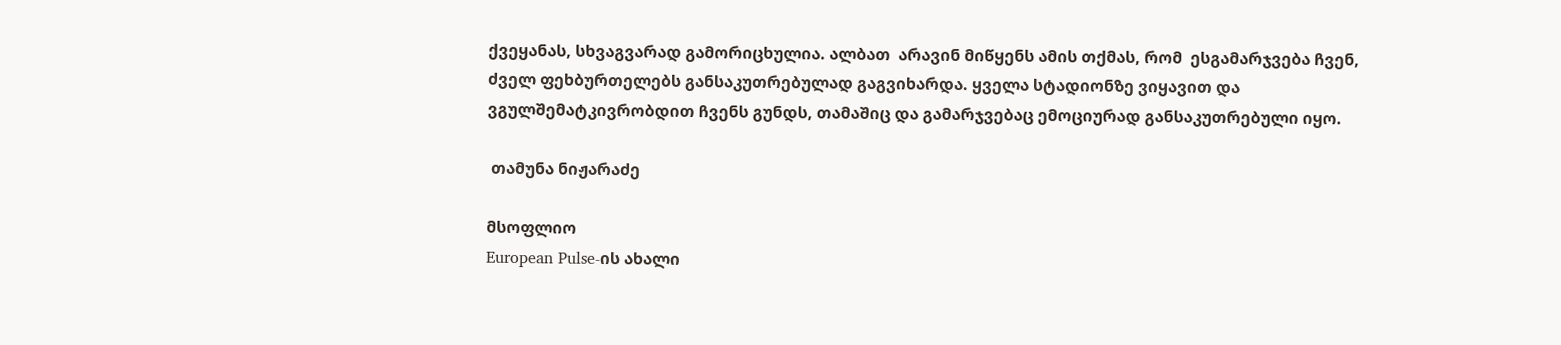ქვეყანას, სხვაგვარად გამორიცხულია. ალბათ  არავინ მიწყენს ამის თქმას, რომ  ესგამარჯვება ჩვენ, ძველ ფეხბურთელებს განსაკუთრებულად გაგვიხარდა. ყველა სტადიონზე ვიყავით და ვგულშემატკივრობდით ჩვენს გუნდს, თამაშიც და გამარჯვებაც ემოციურად განსაკუთრებული იყო.

 თამუნა ნიჟარაძე

მსოფლიო
European Pulse-ის ახალი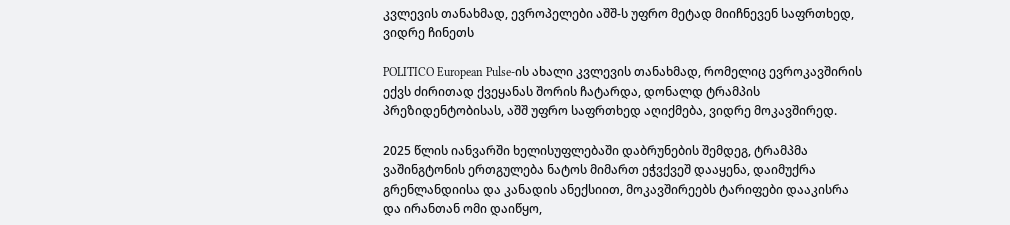კვლევის თანახმად, ევროპელები აშშ-ს უფრო მეტად მიიჩნევენ საფრთხედ, ვიდრე ჩინეთს

POLITICO European Pulse-ის ახალი კვლევის თანახმად, რომელიც ევროკავშირის ექვს ძირითად ქვეყანას შორის ჩატარდა, დონალდ ტრამპის პრეზიდენტობისას, აშშ უფრო საფრთხედ აღიქმება, ვიდრე მოკავშირედ.

2025 წლის იანვარში ხელისუფლებაში დაბრუნების შემდეგ, ტრამპმა ვაშინგტონის ერთგულება ნატოს მიმართ ეჭვქვეშ დააყენა, დაიმუქრა გრენლანდიისა და კანადის ანექსიით, მოკავშირეებს ტარიფები დააკისრა და ირანთან ომი დაიწყო,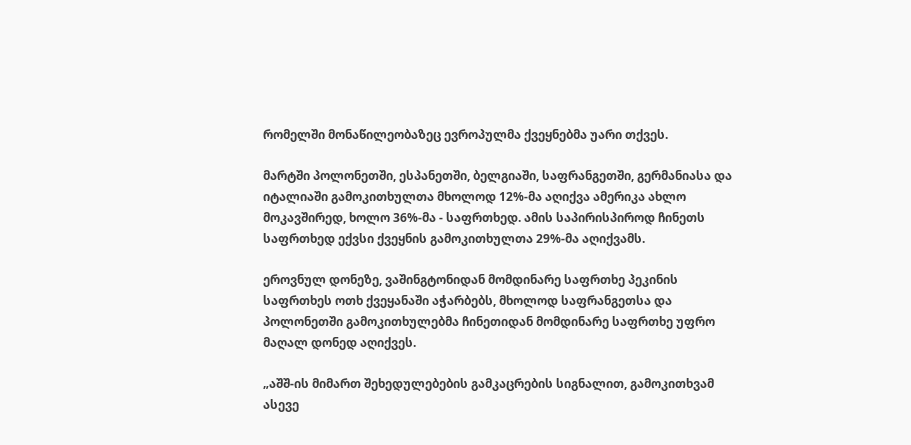რომელში მონაწილეობაზეც ევროპულმა ქვეყნებმა უარი თქვეს.

მარტში პოლონეთში, ესპანეთში, ბელგიაში, საფრანგეთში, გერმანიასა და იტალიაში გამოკითხულთა მხოლოდ 12%-მა აღიქვა ამერიკა ახლო მოკავშირედ, ხოლო 36%-მა - საფრთხედ. ამის საპირისპიროდ ჩინეთს საფრთხედ ექვსი ქვეყნის გამოკითხულთა 29%-მა აღიქვამს.

ეროვნულ დონეზე, ვაშინგტონიდან მომდინარე საფრთხე პეკინის საფრთხეს ოთხ ქვეყანაში აჭარბებს, მხოლოდ საფრანგეთსა და პოლონეთში გამოკითხულებმა ჩინეთიდან მომდინარე საფრთხე უფრო მაღალ დონედ აღიქვეს.

„აშშ-ის მიმართ შეხედულებების გამკაცრების სიგნალით, გამოკითხვამ ასევე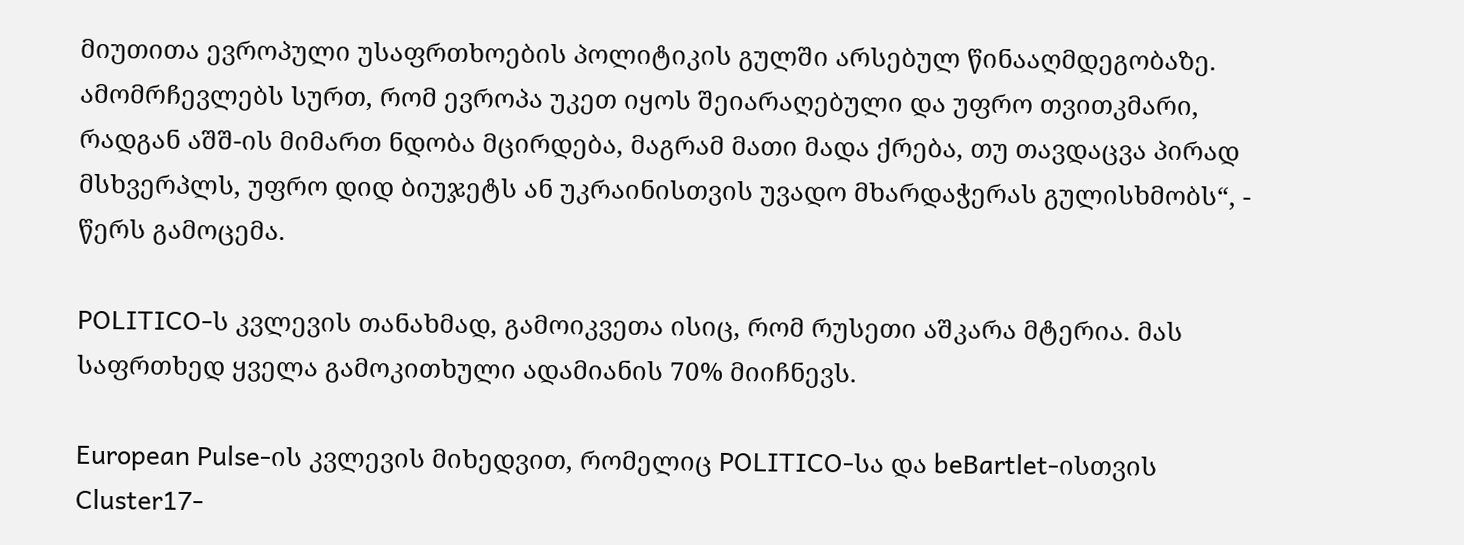მიუთითა ევროპული უსაფრთხოების პოლიტიკის გულში არსებულ წინააღმდეგობაზე. ამომრჩევლებს სურთ, რომ ევროპა უკეთ იყოს შეიარაღებული და უფრო თვითკმარი, რადგან აშშ-ის მიმართ ნდობა მცირდება, მაგრამ მათი მადა ქრება, თუ თავდაცვა პირად მსხვერპლს, უფრო დიდ ბიუჯეტს ან უკრაინისთვის უვადო მხარდაჭერას გულისხმობს“, - წერს გამოცემა.

POLITICO-ს კვლევის თანახმად, გამოიკვეთა ისიც, რომ რუსეთი აშკარა მტერია. მას საფრთხედ ყველა გამოკითხული ადამიანის 70% მიიჩნევს.

European Pulse-ის კვლევის მიხედვით, რომელიც POLITICO-სა და beBartlet-ისთვის Cluster17-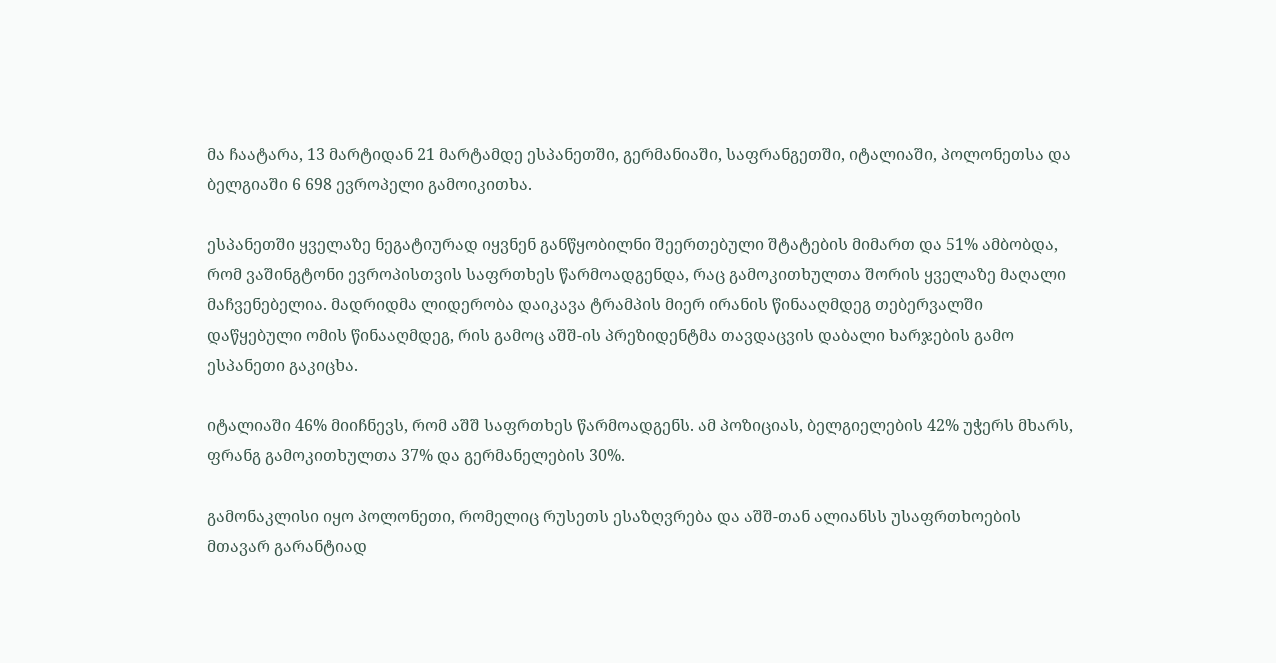მა ჩაატარა, 13 მარტიდან 21 მარტამდე ესპანეთში, გერმანიაში, საფრანგეთში, იტალიაში, პოლონეთსა და ბელგიაში 6 698 ევროპელი გამოიკითხა.

ესპანეთში ყველაზე ნეგატიურად იყვნენ განწყობილნი შეერთებული შტატების მიმართ და 51% ამბობდა, რომ ვაშინგტონი ევროპისთვის საფრთხეს წარმოადგენდა, რაც გამოკითხულთა შორის ყველაზე მაღალი მაჩვენებელია. მადრიდმა ლიდერობა დაიკავა ტრამპის მიერ ირანის წინააღმდეგ თებერვალში დაწყებული ომის წინააღმდეგ, რის გამოც აშშ-ის პრეზიდენტმა თავდაცვის დაბალი ხარჯების გამო ესპანეთი გაკიცხა.

იტალიაში 46% მიიჩნევს, რომ აშშ საფრთხეს წარმოადგენს. ამ პოზიციას, ბელგიელების 42% უჭერს მხარს, ფრანგ გამოკითხულთა 37% და გერმანელების 30%.

გამონაკლისი იყო პოლონეთი, რომელიც რუსეთს ესაზღვრება და აშშ-თან ალიანსს უსაფრთხოების მთავარ გარანტიად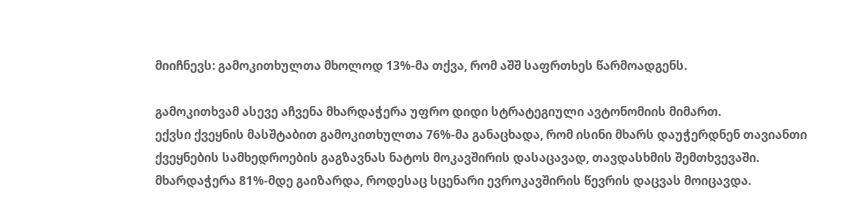მიიჩნევს: გამოკითხულთა მხოლოდ 13%-მა თქვა, რომ აშშ საფრთხეს წარმოადგენს.

გამოკითხვამ ასევე აჩვენა მხარდაჭერა უფრო დიდი სტრატეგიული ავტონომიის მიმართ.
ექვსი ქვეყნის მასშტაბით გამოკითხულთა 76%-მა განაცხადა, რომ ისინი მხარს დაუჭერდნენ თავიანთი ქვეყნების სამხედროების გაგზავნას ნატოს მოკავშირის დასაცავად, თავდასხმის შემთხვევაში. მხარდაჭერა 81%-მდე გაიზარდა, როდესაც სცენარი ევროკავშირის წევრის დაცვას მოიცავდა.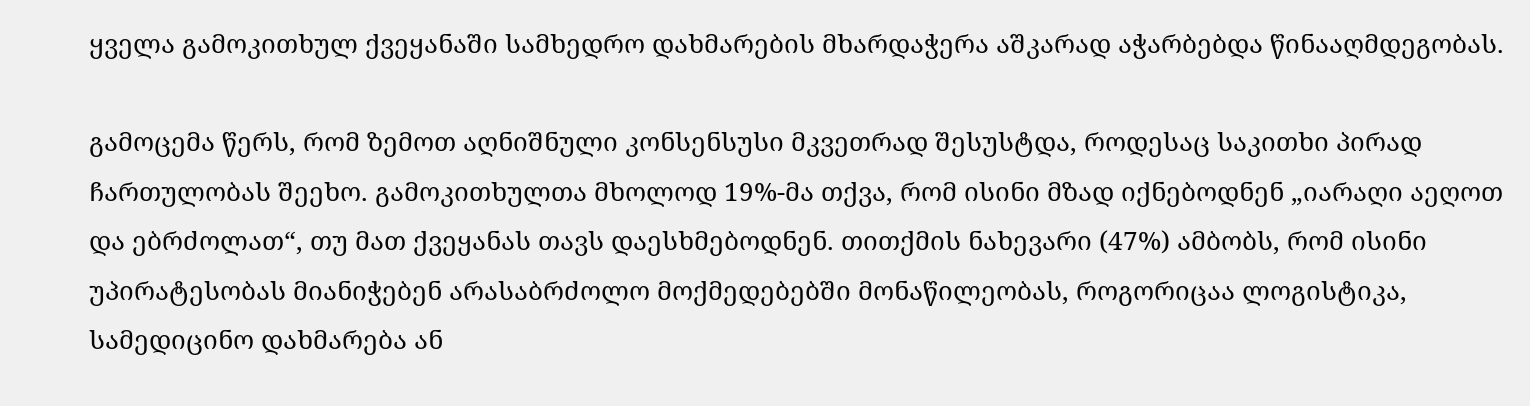ყველა გამოკითხულ ქვეყანაში სამხედრო დახმარების მხარდაჭერა აშკარად აჭარბებდა წინააღმდეგობას.

გამოცემა წერს, რომ ზემოთ აღნიშნული კონსენსუსი მკვეთრად შესუსტდა, როდესაც საკითხი პირად ჩართულობას შეეხო. გამოკითხულთა მხოლოდ 19%-მა თქვა, რომ ისინი მზად იქნებოდნენ „იარაღი აეღოთ და ებრძოლათ“, თუ მათ ქვეყანას თავს დაესხმებოდნენ. თითქმის ნახევარი (47%) ამბობს, რომ ისინი უპირატესობას მიანიჭებენ არასაბრძოლო მოქმედებებში მონაწილეობას, როგორიცაა ლოგისტიკა, სამედიცინო დახმარება ან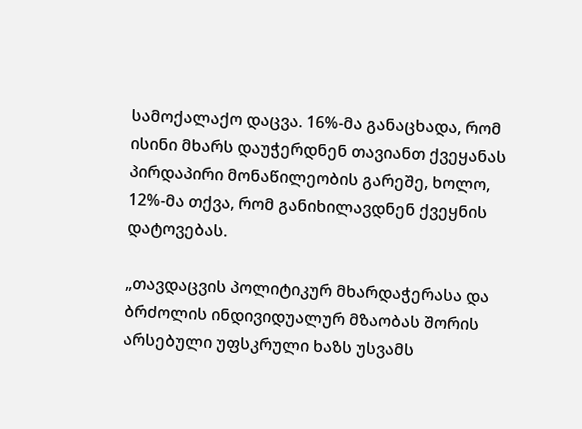სამოქალაქო დაცვა. 16%-მა განაცხადა, რომ ისინი მხარს დაუჭერდნენ თავიანთ ქვეყანას პირდაპირი მონაწილეობის გარეშე, ხოლო, 12%-მა თქვა, რომ განიხილავდნენ ქვეყნის დატოვებას.

„თავდაცვის პოლიტიკურ მხარდაჭერასა და ბრძოლის ინდივიდუალურ მზაობას შორის არსებული უფსკრული ხაზს უსვამს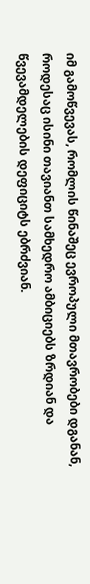იმ გამოწვევას, რომლის წინაშეც ევროპული მთავრობები დგანან, როდესაც ისინი თავიანთ სამხედრო ამბიციებს ზრდიან და წვევამდელების დეფიციტს ებრძვიან.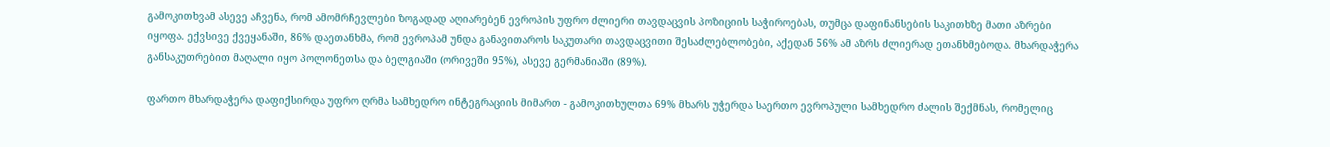გამოკითხვამ ასევე აჩვენა, რომ ამომრჩევლები ზოგადად აღიარებენ ევროპის უფრო ძლიერი თავდაცვის პოზიციის საჭიროებას, თუმცა დაფინანსების საკითხზე მათი აზრები იყოფა. ექვსივე ქვეყანაში, 86% დაეთანხმა, რომ ევროპამ უნდა განავითაროს საკუთარი თავდაცვითი შესაძლებლობები, აქედან 56% ამ აზრს ძლიერად ეთანხმებოდა. მხარდაჭერა განსაკუთრებით მაღალი იყო პოლონეთსა და ბელგიაში (ორივეში 95%), ასევე გერმანიაში (89%).

ფართო მხარდაჭერა დაფიქსირდა უფრო ღრმა სამხედრო ინტეგრაციის მიმართ - გამოკითხულთა 69% მხარს უჭერდა საერთო ევროპული სამხედრო ძალის შექმნას, რომელიც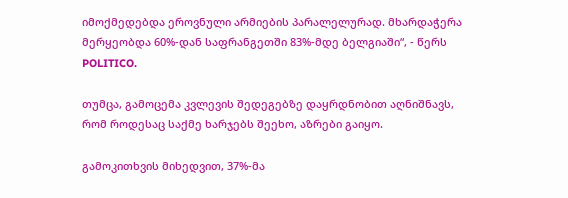იმოქმედებდა ეროვნული არმიების პარალელურად. მხარდაჭერა მერყეობდა 60%-დან საფრანგეთში 83%-მდე ბელგიაში“, - წერს POLITICO.

თუმცა, გამოცემა კვლევის შედეგებზე დაყრდნობით აღნიშნავს, რომ როდესაც საქმე ხარჯებს შეეხო, აზრები გაიყო.

გამოკითხვის მიხედვით, 37%-მა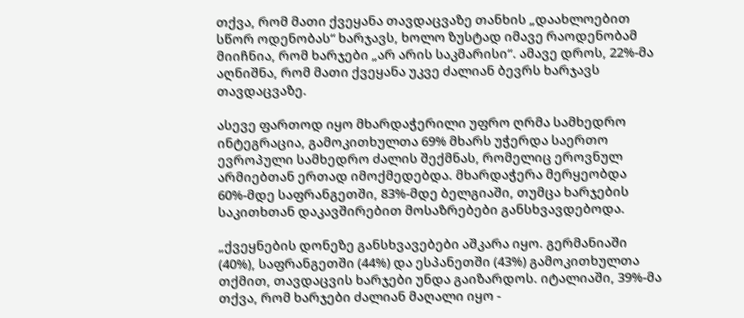თქვა, რომ მათი ქვეყანა თავდაცვაზე თანხის „დაახლოებით სწორ ოდენობას“ ხარჯავს, ხოლო ზუსტად იმავე რაოდენობამ მიიჩნია, რომ ხარჯები „არ არის საკმარისი“. ამავე დროს, 22%-მა აღნიშნა, რომ მათი ქვეყანა უკვე ძალიან ბევრს ხარჯავს თავდაცვაზე.

ასევე ფართოდ იყო მხარდაჭერილი უფრო ღრმა სამხედრო ინტეგრაცია, გამოკითხულთა 69% მხარს უჭერდა საერთო ევროპული სამხედრო ძალის შექმნას, რომელიც ეროვნულ არმიებთან ერთად იმოქმედებდა. მხარდაჭერა მერყეობდა 60%-მდე საფრანგეთში, 83%-მდე ბელგიაში, თუმცა ხარჯების საკითხთან დაკავშირებით მოსაზრებები განსხვავდებოდა.

„ქვეყნების დონეზე განსხვავებები აშკარა იყო. გერმანიაში (40%), საფრანგეთში (44%) და ესპანეთში (43%) გამოკითხულთა თქმით, თავდაცვის ხარჯები უნდა გაიზარდოს. იტალიაში, 39%-მა თქვა, რომ ხარჯები ძალიან მაღალი იყო -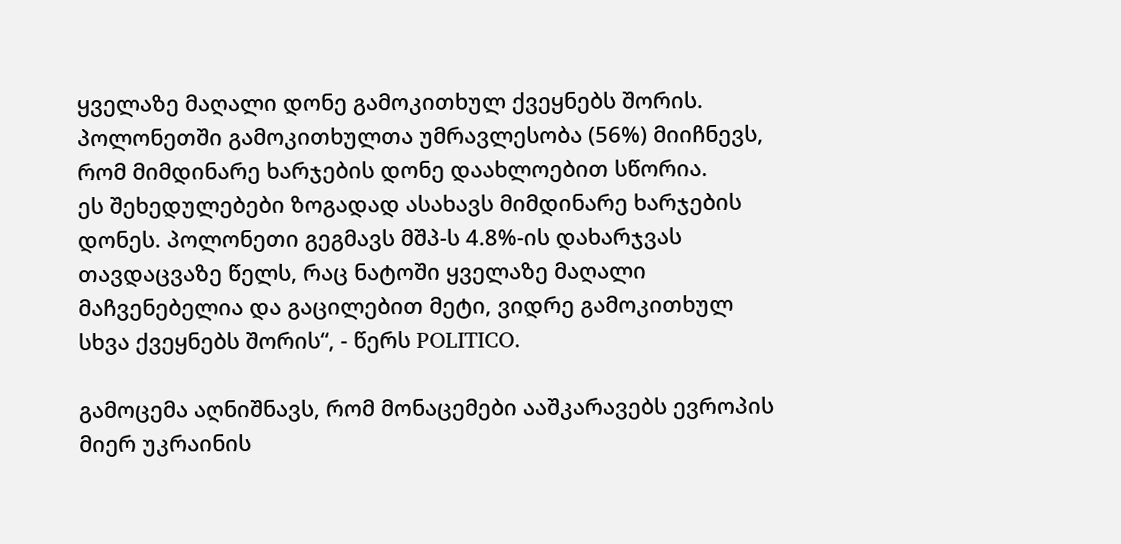ყველაზე მაღალი დონე გამოკითხულ ქვეყნებს შორის. პოლონეთში გამოკითხულთა უმრავლესობა (56%) მიიჩნევს, რომ მიმდინარე ხარჯების დონე დაახლოებით სწორია.
ეს შეხედულებები ზოგადად ასახავს მიმდინარე ხარჯების დონეს. პოლონეთი გეგმავს მშპ-ს 4.8%-ის დახარჯვას თავდაცვაზე წელს, რაც ნატოში ყველაზე მაღალი მაჩვენებელია და გაცილებით მეტი, ვიდრე გამოკითხულ სხვა ქვეყნებს შორის“, - წერს POLITICO.

გამოცემა აღნიშნავს, რომ მონაცემები ააშკარავებს ევროპის მიერ უკრაინის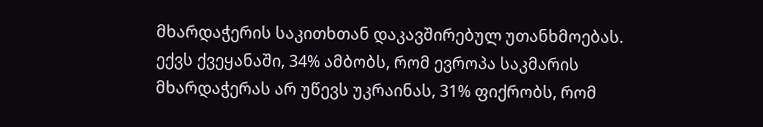მხარდაჭერის საკითხთან დაკავშირებულ უთანხმოებას. ექვს ქვეყანაში, 34% ამბობს, რომ ევროპა საკმარის მხარდაჭერას არ უწევს უკრაინას, 31% ფიქრობს, რომ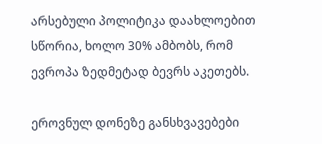არსებული პოლიტიკა დაახლოებით სწორია, ხოლო 30% ამბობს, რომ ევროპა ზედმეტად ბევრს აკეთებს.

ეროვნულ დონეზე განსხვავებები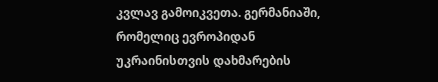კვლავ გამოიკვეთა. გერმანიაში, რომელიც ევროპიდან უკრაინისთვის დახმარების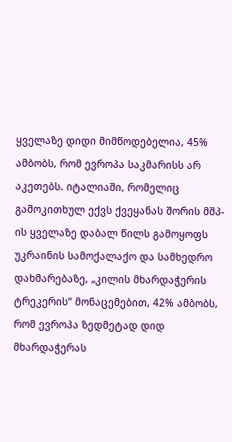ყველაზე დიდი მიმწოდებელია, 45% ამბობს, რომ ევროპა საკმარისს არ აკეთებს. იტალიაში, რომელიც გამოკითხულ ექვს ქვეყანას შორის მშპ-ის ყველაზე დაბალ წილს გამოყოფს უკრაინის სამოქალაქო და სამხედრო დახმარებაზე, „კილის მხარდაჭერის ტრეკერის“ მონაცემებით, 42% ამბობს, რომ ევროპა ზედმეტად დიდ მხარდაჭერას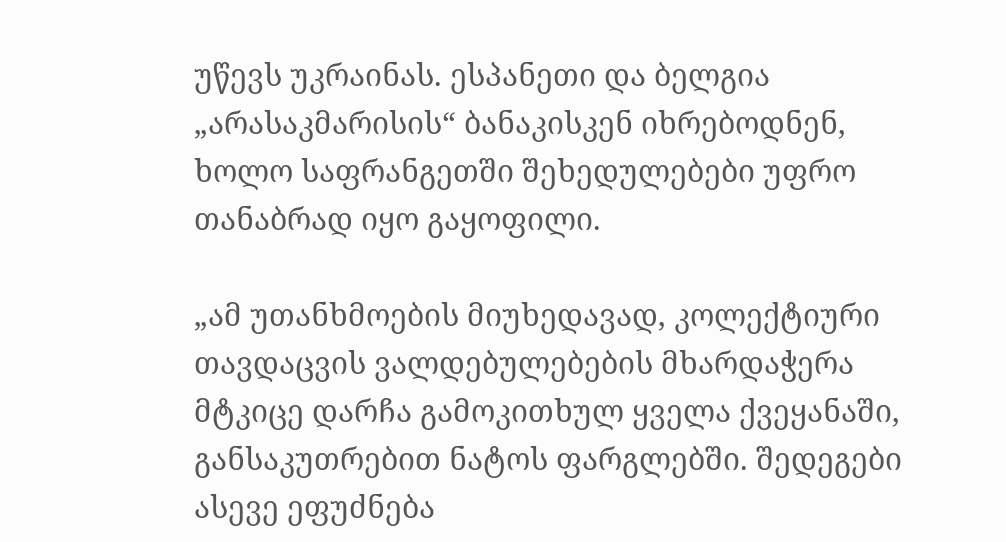უწევს უკრაინას. ესპანეთი და ბელგია „არასაკმარისის“ ბანაკისკენ იხრებოდნენ, ხოლო საფრანგეთში შეხედულებები უფრო თანაბრად იყო გაყოფილი.

„ამ უთანხმოების მიუხედავად, კოლექტიური თავდაცვის ვალდებულებების მხარდაჭერა მტკიცე დარჩა გამოკითხულ ყველა ქვეყანაში, განსაკუთრებით ნატოს ფარგლებში. შედეგები ასევე ეფუძნება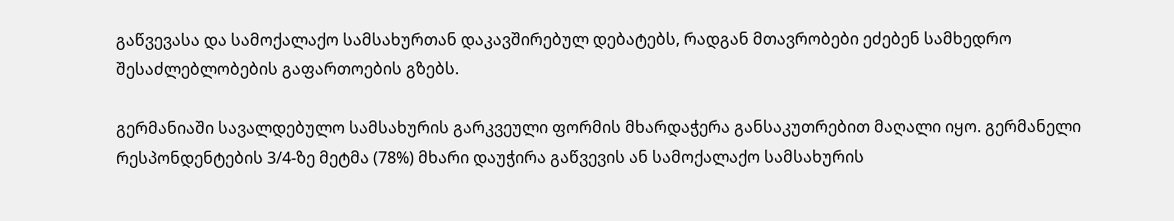გაწვევასა და სამოქალაქო სამსახურთან დაკავშირებულ დებატებს, რადგან მთავრობები ეძებენ სამხედრო შესაძლებლობების გაფართოების გზებს.

გერმანიაში სავალდებულო სამსახურის გარკვეული ფორმის მხარდაჭერა განსაკუთრებით მაღალი იყო. გერმანელი რესპონდენტების 3/4-ზე მეტმა (78%) მხარი დაუჭირა გაწვევის ან სამოქალაქო სამსახურის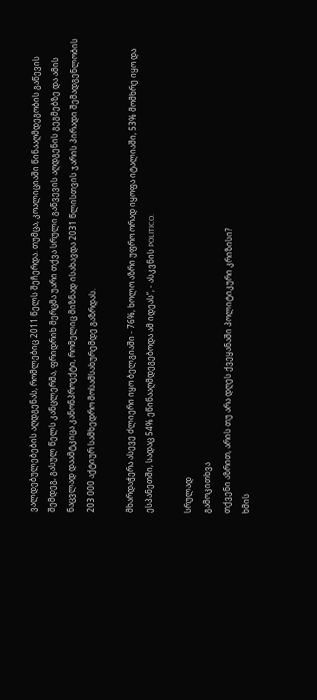ვალდებულებების აღდგენას, რომლებიც 2011 წელს შეჩერდა. თუმცა, კოალიციაში წინააღმდეგობის გაწევის შემდეგ, გასულ წელს კანცლერმა, ფრიდრიხ მერცმა უარი თქვა სრული გაწვევის აღდგენის გეგმებზე და ამის ნაცვლად დაამტკიცა კანონპროექტი, რომელიც მიზნად ისახავდა 2031 წლისთვის ჯარის პირადი შემადგენლობის 203 000 აქტიურ სამხედრო მოსამსახურემდე გაზრდას.

მხარდაჭერა ასევე ძლიერი იყო ბელგიაში - 76%, ხოლო აზრი უფრო ორად იყოფა იტალიაში, 53% მომხრე იყო და ესპანეთში, სადაც 54% ეწინააღმდეგებოდა ამ იდეას”, - ასკვნის POLITICO.

სრულად
გამოკითხვა
თქვენი აზრით, არის თუ არა დღეს ქვეყანაში პოლიტიკური კრიზისი?
ხმის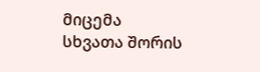მიცემა
სხვათა შორის